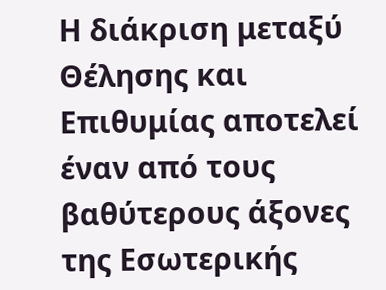Η διάκριση μεταξύ Θέλησης και Επιθυμίας αποτελεί έναν από τους βαθύτερους άξονες της Εσωτερικής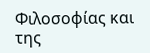Φιλοσοφίας και της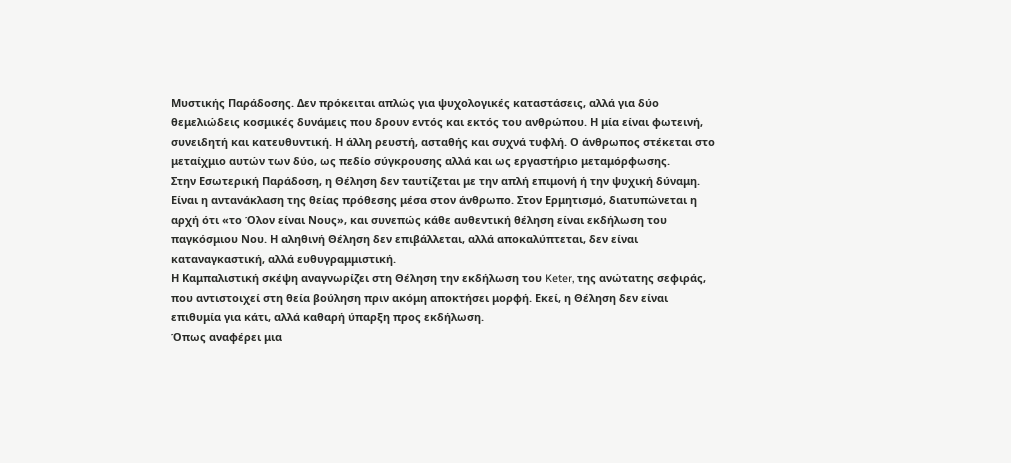Μυστικής Παράδοσης. Δεν πρόκειται απλώς για ψυχολογικές καταστάσεις, αλλά για δύο θεμελιώδεις κοσμικές δυνάμεις που δρουν εντός και εκτός του ανθρώπου. Η μία είναι φωτεινή, συνειδητή και κατευθυντική. Η άλλη ρευστή, ασταθής και συχνά τυφλή. Ο άνθρωπος στέκεται στο μεταίχμιο αυτών των δύο, ως πεδίο σύγκρουσης αλλά και ως εργαστήριο μεταμόρφωσης.
Στην Εσωτερική Παράδοση, η Θέληση δεν ταυτίζεται με την απλή επιμονή ή την ψυχική δύναμη. Είναι η αντανάκλαση της θείας πρόθεσης μέσα στον άνθρωπο. Στον Ερμητισμό, διατυπώνεται η αρχή ότι «το Όλον είναι Νους», και συνεπώς κάθε αυθεντική θέληση είναι εκδήλωση του παγκόσμιου Νου. Η αληθινή Θέληση δεν επιβάλλεται, αλλά αποκαλύπτεται, δεν είναι καταναγκαστική, αλλά ευθυγραμμιστική.
Η Καμπαλιστική σκέψη αναγνωρίζει στη Θέληση την εκδήλωση του Keter, της ανώτατης σεφιράς, που αντιστοιχεί στη θεία βούληση πριν ακόμη αποκτήσει μορφή. Εκεί, η Θέληση δεν είναι επιθυμία για κάτι, αλλά καθαρή ύπαρξη προς εκδήλωση.
Όπως αναφέρει μια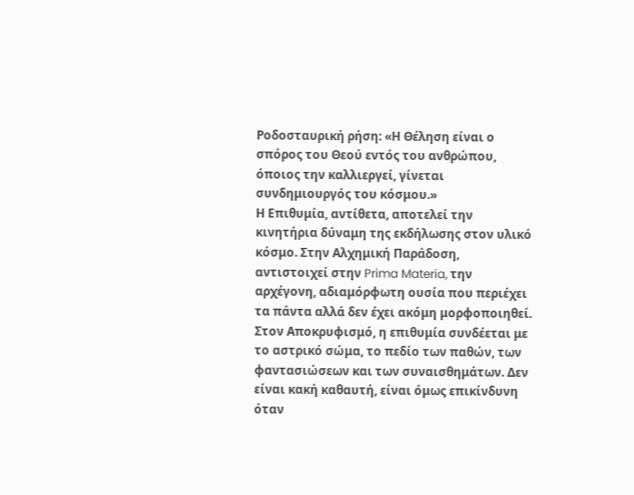Ροδοσταυρική ρήση: «Η Θέληση είναι ο σπόρος του Θεού εντός του ανθρώπου, όποιος την καλλιεργεί, γίνεται συνδημιουργός του κόσμου.»
Η Επιθυμία, αντίθετα, αποτελεί την κινητήρια δύναμη της εκδήλωσης στον υλικό κόσμο. Στην Αλχημική Παράδοση, αντιστοιχεί στην Prima Materia, την αρχέγονη, αδιαμόρφωτη ουσία που περιέχει τα πάντα αλλά δεν έχει ακόμη μορφοποιηθεί.
Στον Αποκρυφισμό, η επιθυμία συνδέεται με το αστρικό σώμα, το πεδίο των παθών, των φαντασιώσεων και των συναισθημάτων. Δεν είναι κακή καθαυτή, είναι όμως επικίνδυνη όταν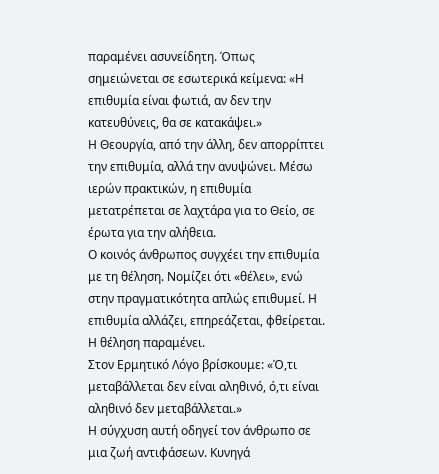παραμένει ασυνείδητη. Όπως σημειώνεται σε εσωτερικά κείμενα: «Η επιθυμία είναι φωτιά, αν δεν την κατευθύνεις, θα σε κατακάψει.»
Η Θεουργία, από την άλλη, δεν απορρίπτει την επιθυμία, αλλά την ανυψώνει. Μέσω ιερών πρακτικών, η επιθυμία μετατρέπεται σε λαχτάρα για το Θείο, σε έρωτα για την αλήθεια.
Ο κοινός άνθρωπος συγχέει την επιθυμία με τη θέληση. Νομίζει ότι «θέλει», ενώ στην πραγματικότητα απλώς επιθυμεί. Η επιθυμία αλλάζει, επηρεάζεται, φθείρεται. Η θέληση παραμένει.
Στον Ερμητικό Λόγο βρίσκουμε: «Ό,τι μεταβάλλεται δεν είναι αληθινό, ό,τι είναι αληθινό δεν μεταβάλλεται.»
Η σύγχυση αυτή οδηγεί τον άνθρωπο σε μια ζωή αντιφάσεων. Κυνηγά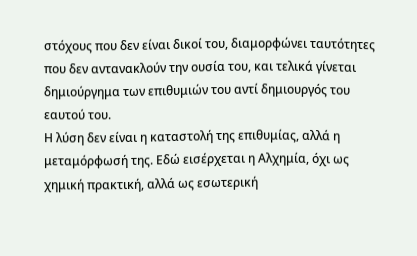στόχους που δεν είναι δικοί του, διαμορφώνει ταυτότητες που δεν αντανακλούν την ουσία του, και τελικά γίνεται δημιούργημα των επιθυμιών του αντί δημιουργός του εαυτού του.
Η λύση δεν είναι η καταστολή της επιθυμίας, αλλά η μεταμόρφωσή της. Εδώ εισέρχεται η Αλχημία, όχι ως χημική πρακτική, αλλά ως εσωτερική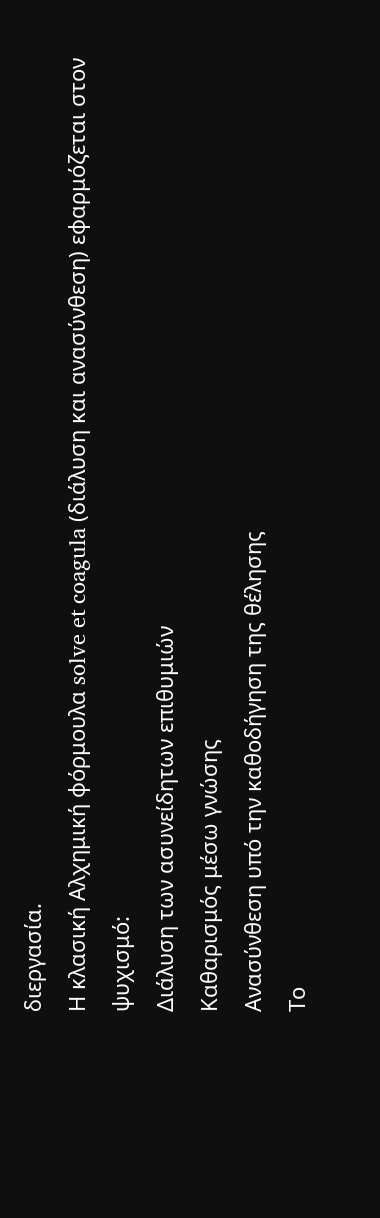διεργασία.
Η κλασική Αλχημική φόρμουλα solve et coagula (διάλυση και ανασύνθεση) εφαρμόζεται στον ψυχισμό:
Διάλυση των ασυνείδητων επιθυμιών
Καθαρισμός μέσω γνώσης
Ανασύνθεση υπό την καθοδήγηση της θέλησης
Το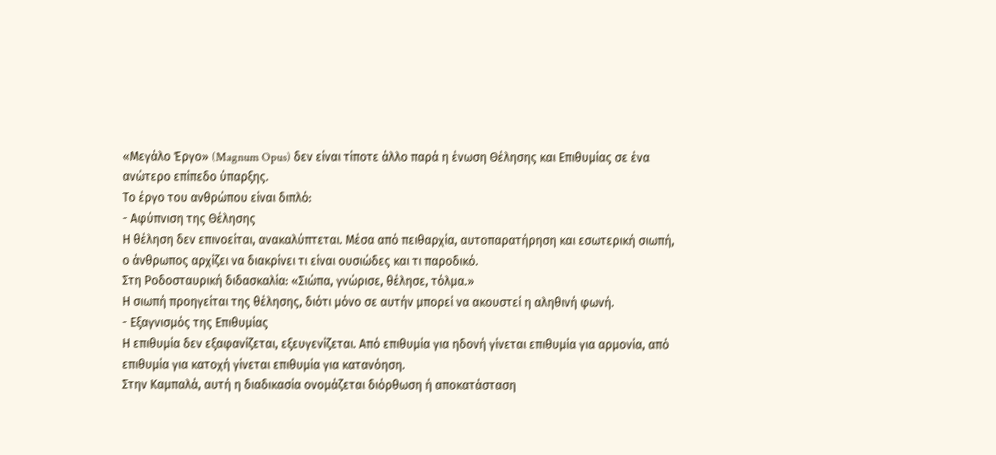«Μεγάλο Έργο» (Magnum Opus) δεν είναι τίποτε άλλο παρά η ένωση Θέλησης και Επιθυμίας σε ένα ανώτερο επίπεδο ύπαρξης.
Το έργο του ανθρώπου είναι διπλό:
- Αφύπνιση της Θέλησης
Η θέληση δεν επινοείται, ανακαλύπτεται. Μέσα από πειθαρχία, αυτοπαρατήρηση και εσωτερική σιωπή, ο άνθρωπος αρχίζει να διακρίνει τι είναι ουσιώδες και τι παροδικό.
Στη Ροδοσταυρική διδασκαλία: «Σιώπα, γνώρισε, θέλησε, τόλμα.»
Η σιωπή προηγείται της θέλησης, διότι μόνο σε αυτήν μπορεί να ακουστεί η αληθινή φωνή.
- Εξαγνισμός της Επιθυμίας
Η επιθυμία δεν εξαφανίζεται, εξευγενίζεται. Από επιθυμία για ηδονή γίνεται επιθυμία για αρμονία, από επιθυμία για κατοχή γίνεται επιθυμία για κατανόηση.
Στην Καμπαλά, αυτή η διαδικασία ονομάζεται διόρθωση ή αποκατάσταση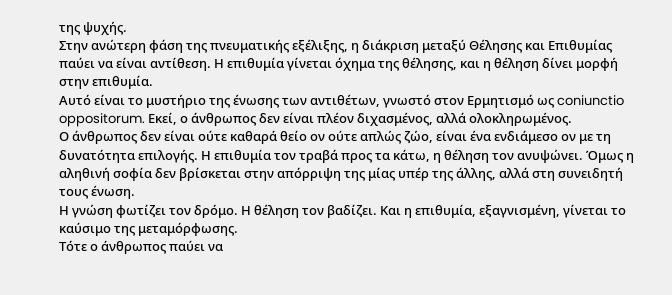της ψυχής.
Στην ανώτερη φάση της πνευματικής εξέλιξης, η διάκριση μεταξύ Θέλησης και Επιθυμίας παύει να είναι αντίθεση. Η επιθυμία γίνεται όχημα της θέλησης, και η θέληση δίνει μορφή στην επιθυμία.
Αυτό είναι το μυστήριο της ένωσης των αντιθέτων, γνωστό στον Ερμητισμό ως coniunctio oppositorum. Εκεί, ο άνθρωπος δεν είναι πλέον διχασμένος, αλλά ολοκληρωμένος.
Ο άνθρωπος δεν είναι ούτε καθαρά θείο ον ούτε απλώς ζώο, είναι ένα ενδιάμεσο ον με τη δυνατότητα επιλογής. Η επιθυμία τον τραβά προς τα κάτω, η θέληση τον ανυψώνει. Όμως η αληθινή σοφία δεν βρίσκεται στην απόρριψη της μίας υπέρ της άλλης, αλλά στη συνειδητή τους ένωση.
Η γνώση φωτίζει τον δρόμο. Η θέληση τον βαδίζει. Και η επιθυμία, εξαγνισμένη, γίνεται το καύσιμο της μεταμόρφωσης.
Τότε ο άνθρωπος παύει να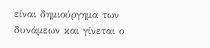είναι δημιούργημα των δυνάμεων και γίνεται ο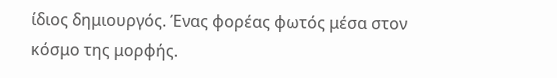ίδιος δημιουργός. Ένας φορέας φωτός μέσα στον κόσμο της μορφής.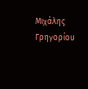Μιχάλης Γρηγορίου